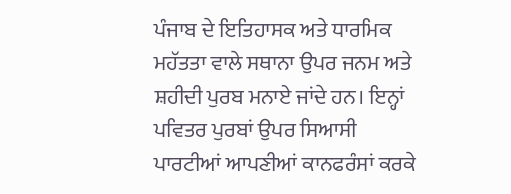ਪੰਜਾਬ ਦੇ ਇਤਿਹਾਸਕ ਅਤੇ ਧਾਰਮਿਕ ਮਹੱਤਤਾ ਵਾਲੇ ਸਥਾਨਾ ਉਪਰ ਜਨਮ ਅਤੇ ਸ਼ਹੀਦੀ ਪੁਰਬ ਮਨਾਏ ਜਾਂਦੇ ਹਨ। ਇਨ੍ਹਾਂ ਪਵਿਤਰ ਪੁਰਬਾਂ ਉਪਰ ਸਿਆਸੀ ਪਾਰਟੀਆਂ ਆਪਣੀਆਂ ਕਾਨਫਰੰਸਾਂ ਕਰਕੇ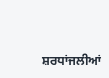ਸ਼ਰਧਾਂਜਲੀਆਂ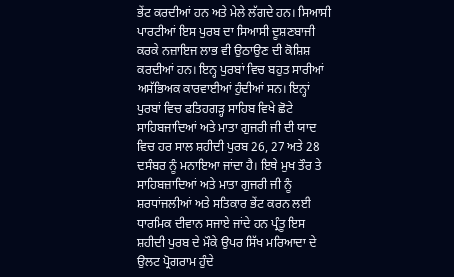ਭੇਂਟ ਕਰਦੀਆਂ ਹਨ ਅਤੇ ਮੇਲੇ ਲੱਗਦੇ ਹਨ। ਸਿਆਸੀ ਪਾਰਟੀਆਂ ਇਸ ਪੁਰਬ ਦਾ ਸਿਆਸੀ ਦੂਸ਼ਣਬਾਜੀ ਕਰਕੇ ਨਜ਼ਾਇਜ ਲਾਭ ਵੀ ਉਠਾਉਣ ਦੀ ਕੋਸ਼ਿਸ਼ ਕਰਦੀਆਂ ਹਨ। ਇਨ੍ਹ ਪੁਰਬਾਂ ਵਿਚ ਬਹੁਤ ਸਾਰੀਆਂ ਅਸੱਭਿਅਕ ਕਾਰਵਾਈਆਂ ਹੁੰਦੀਆਂ ਸਨ। ਇਨ੍ਹਾਂ ਪੁਰਬਾਂ ਵਿਚ ਫਤਿਹਗੜ੍ਹ ਸਾਹਿਬ ਵਿਖੇ ਛੋਟੇ ਸਾਹਿਬਜਾਦਿਆਂ ਅਤੇ ਮਾਤਾ ਗੁਜਰੀ ਜੀ ਦੀ ਯਾਦ ਵਿਚ ਹਰ ਸਾਲ ਸ਼ਹੀਦੀ ਪੁਰਬ 26, 27 ਅਤੇ 28 ਦਸੰਬਰ ਨੂੰ ਮਨਾਇਆ ਜਾਂਦਾ ਹੈ। ਇਥੇ ਮੁਖ ਤੌਰ ਤੇ ਸਾਹਿਬਜ਼ਾਦਿਆਂ ਅਤੇ ਮਾਤਾ ਗੁਜਰੀ ਜੀ ਨੂੰ ਸ਼ਰਧਾਂਜਲੀਆਂ ਅਤੇ ਸਤਿਕਾਰ ਭੇਂਟ ਕਰਨ ਲਈ ਧਾਰਮਿਕ ਦੀਵਾਨ ਸਜਾਏ ਜਾਂਦੇ ਹਨ ਪ੍ਰੰਤੂ ਇਸ ਸ਼ਹੀਦੀ ਪੁਰਬ ਦੇ ਮੌਕੇ ਉਪਰ ਸਿੱਖ ਮਰਿਆਦਾ ਦੇ ਉਲਟ ਪ੍ਰੋਗਰਾਮ ਹੁੰਦੇ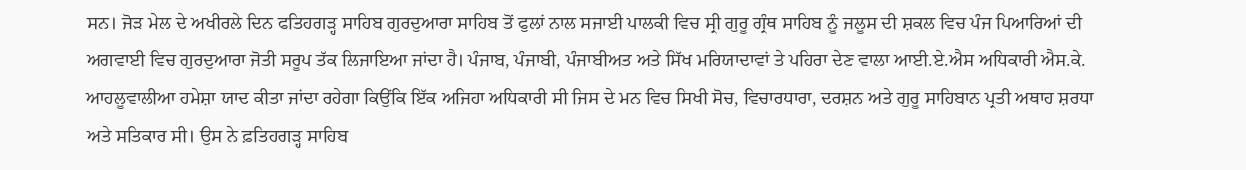ਸਨ। ਜੋੜ ਮੇਲ ਦੇ ਅਖੀਰਲੇ ਦਿਨ ਫਤਿਹਗੜ੍ਹ ਸਾਹਿਬ ਗੁਰਦੁਆਰਾ ਸਾਹਿਬ ਤੋਂ ਫੁਲਾਂ ਨਾਲ ਸਜਾਈ ਪਾਲਕੀ ਵਿਚ ਸ੍ਰੀ ਗੁਰੂ ਗ੍ਰੰਥ ਸਾਹਿਬ ਨੂੰ ਜਲੂਸ ਦੀ ਸ਼ਕਲ ਵਿਚ ਪੰਜ ਪਿਆਰਿਆਂ ਦੀ ਅਗਵਾਈ ਵਿਚ ਗੁਰਦੁਆਰਾ ਜੋਤੀ ਸਰੂਪ ਤੱਕ ਲਿਜਾਇਆ ਜਾਂਦਾ ਹੈ। ਪੰਜਾਬ, ਪੰਜਾਬੀ, ਪੰਜਾਬੀਅਤ ਅਤੇ ਸਿੱਖ ਮਰਿਯਾਦਾਵਾਂ ਤੇ ਪਹਿਰਾ ਦੇਣ ਵਾਲਾ ਆਈ.ਏ.ਐਸ ਅਧਿਕਾਰੀ ਐਸ.ਕੇ. ਆਹਲੂਵਾਲੀਆ ਹਮੇਸ਼ਾ ਯਾਦ ਕੀਤਾ ਜਾਂਦਾ ਰਹੇਗਾ ਕਿਉਂਕਿ ਇੱਕ ਅਜਿਹਾ ਅਧਿਕਾਰੀ ਸੀ ਜਿਸ ਦੇ ਮਨ ਵਿਚ ਸਿਖੀ ਸੋਚ, ਵਿਚਾਰਧਾਰਾ, ਦਰਸ਼ਨ ਅਤੇ ਗੁਰੂ ਸਾਹਿਬਾਨ ਪ੍ਰਤੀ ਅਥਾਹ ਸ਼ਰਧਾ ਅਤੇ ਸਤਿਕਾਰ ਸੀ। ਉਸ ਨੇ ਫ਼ਤਿਹਗੜ੍ਹ ਸਾਹਿਬ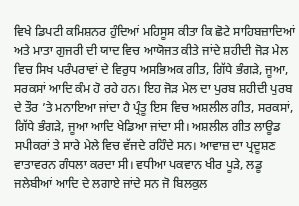ਵਿਖੇ ਡਿਪਟੀ ਕਮਿਸ਼ਨਰ ਹੁੰਦਿਆਂ ਮਹਿਸੂਸ ਕੀਤਾ ਕਿ ਛੋਟੇ ਸਾਹਿਬਜ਼ਾਦਿਆਂ ਅਤੇ ਮਾਤਾ ਗੁਜਰੀ ਦੀ ਯਾਦ ਵਿਚ ਆਯੋਜਤ ਕੀਤੇ ਜਾਂਦੇ ਸ਼ਹੀਦੀ ਜੋੜ ਮੇਲ ਵਿਚ ਸਿਖ ਪਰੰਪਰਾਵਾਂ ਦੇ ਵਿਰੁਧ ਅਸਭਿਅਕ ਗੀਤ, ਗਿੱਧੇ ਭੰਗੜੇ, ਜੂਆ, ਸਰਕਸਾਂ ਆਦਿ ਕੰਮ ਹੋ ਰਹੇ ਹਨ। ਇਹ ਜੋੜ ਮੇਲ ਦਾ ਪੁਰਬ ਸ਼ਹੀਦੀ ਪੁਰਬ ਦੇ ਤੌਰ ’ਤੇ ਮਨਾਇਆ ਜਾਂਦਾ ਹੈ ਪ੍ਰੰਤੂ ਇਸ ਵਿਚ ਅਸ਼ਲੀਲ ਗੀਤ, ਸਰਕਸਾਂ, ਗਿੱਧੇ ਭੰਗੜੇ, ਜੂਆ ਆਦਿ ਖੇਡਿਆ ਜਾਂਦਾ ਸੀ। ਅਸ਼ਲੀਲ ਗੀਤ ਲਾਊਡ ਸਪੀਕਰਾਂ ਤੇ ਸਾਰੇ ਮੇਲੇ ਵਿਚ ਵੱਜਦੇ ਰਹਿੰਦੇ ਸਨ। ਆਵਾਜ਼ ਦਾ ਪ੍ਰਦੂਸ਼ਣ ਵਾਤਾਵਰਨ ਗੰਧਲਾ ਕਰਦਾ ਸੀ। ਵਧੀਆ ਪਕਵਾਨ ਖੀਰ ਪੂੜੇ, ਲਡੂ ਜਲੇਬੀਆਂ ਆਦਿ ਦੇ ਲਗਾਏ ਜਾਂਦੇ ਸਨ ਜੋ ਬਿਲਕੁਲ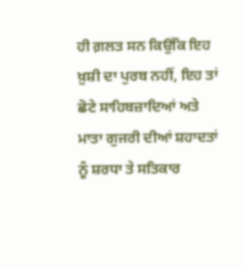ਹੀ ਗ਼ਲਤ ਸਨ ਕਿਉਂਕਿ ਇਹ ਖ਼ੁਸ਼ੀ ਦਾ ਪੁਰਬ ਨਹੀਂ, ਇਹ ਤਾਂ ਛੋਟੇ ਸਾਹਿਬਜ਼ਾਦਿਆਂ ਅਤੇ ਮਾਤਾ ਗੁਜਰੀ ਦੀਆਂ ਸ਼ਹਾਦਤਾਂ ਨੂੰ ਸ਼ਰਧਾ ਤੇ ਸਤਿਕਾਰ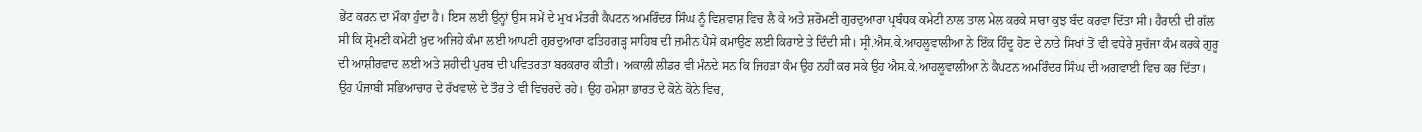ਭੇਂਟ ਕਰਨ ਦਾ ਮੌਕਾ ਹੁੰਦਾ ਹੈ। ਇਸ ਲਈ ਉਨ੍ਹਾਂ ਉਸ ਸਮੇਂ ਦੇ ਮੁਖ ਮੰਤਰੀ ਕੈਪਟਨ ਅਮਰਿੰਦਰ ਸਿੰਘ ਨੂੰ ਵਿਸ਼ਵਾਸ਼ ਵਿਚ ਲੈ ਕੇ ਅਤੇ ਸ਼ਰੋਮਣੀ ਗੁਰਦੁਆਰਾ ਪ੍ਰਬੰਧਕ ਕਮੇਟੀ ਨਾਲ ਤਾਲ ਮੇਲ ਕਰਕੇ ਸਾਰਾ ਕੁਝ ਬੰਦ ਕਰਵਾ ਦਿੱਤਾ ਸੀ। ਹੈਰਾਨੀ ਦੀ ਗੱਲ ਸੀ ਕਿ ਸ਼੍ਰੋਮਣੀ ਕਮੇਟੀ ਖ਼ੁਦ ਅਜਿਹੇ ਕੰਮਾ ਲਈ ਆਪਣੀ ਗੁਰਦੁਆਰਾ ਫਤਿਹਗੜ੍ਹ ਸਾਹਿਬ ਦੀ ਜ਼ਮੀਨ ਪੈਸੇ ਕਮਾਉਣ ਲਈ ਕਿਰਾਏ ਤੇ ਦਿੰਦੀ ਸੀ। ਸ੍ਰੀ.ਐਸ.ਕੇ.ਆਹਲੂਵਾਲੀਆ ਨੇ ਇੱਕ ਹਿੰਦੂ ਹੋਣ ਦੇ ਨਾਤੇ ਸਿਖਾਂ ਤੋਂ ਵੀ ਵਧੇਰੇ ਸੁਚੱਜਾ ਕੰਮ ਕਰਕੇ ਗੁਰੂ ਦੀ ਆਸ਼ੀਰਵਾਦ ਲਈ ਅਤੇ ਸ਼ਹੀਦੀ ਪੁਰਬ ਦੀ ਪਵਿਤਰਤਾ ਬਰਕਰਾਰ ਕੀਤੀ। ਅਕਾਲੀ ਲੀਡਰ ਵੀ ਮੰਨਦੇ ਸਨ ਕਿ ਜਿਹੜਾ ਕੰਮ ਉਹ ਨਹੀਂ ਕਰ ਸਕੇ ਉਹ ਐਸ.ਕੇ.ਆਹਲੂਵਾਲੀਆ ਨੇ ਕੈਪਟਨ ਅਮਰਿੰਦਰ ਸਿੰਘ ਦੀ ਅਗਵਾਈ ਵਿਚ ਕਰ ਦਿੱਤਾ। ਉਹ ਪੰਜਾਬੀ ਸਭਿਆਚਾਰ ਦੇ ਰੱਖਵਾਲੇ ਦੇ ਤੌਰ ਤੇ ਵੀ ਵਿਚਰਦੇ ਰਹੇ। ਉਹ ਹਮੇਸ਼ਾ ਭਾਰਤ ਦੇ ਕੋਨੇ ਕੋਨੇ ਵਿਚ,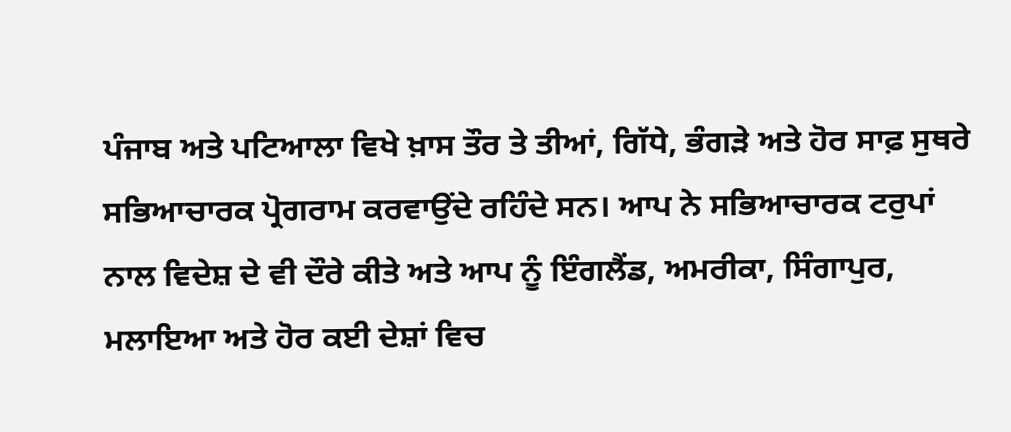ਪੰਜਾਬ ਅਤੇ ਪਟਿਆਲਾ ਵਿਖੇ ਖ਼ਾਸ ਤੌਰ ਤੇ ਤੀਆਂ, ਗਿੱਧੇ, ਭੰਗੜੇ ਅਤੇ ਹੋਰ ਸਾਫ਼ ਸੁਥਰੇ ਸਭਿਆਚਾਰਕ ਪ੍ਰੋਗਰਾਮ ਕਰਵਾਉਂਦੇ ਰਹਿੰਦੇ ਸਨ। ਆਪ ਨੇ ਸਭਿਆਚਾਰਕ ਟਰੁਪਾਂ ਨਾਲ ਵਿਦੇਸ਼ ਦੇ ਵੀ ਦੌਰੇ ਕੀਤੇ ਅਤੇ ਆਪ ਨੂੰ ਇੰਗਲੈਂਡ, ਅਮਰੀਕਾ, ਸਿੰਗਾਪੁਰ, ਮਲਾਇਆ ਅਤੇ ਹੋਰ ਕਈ ਦੇਸ਼ਾਂ ਵਿਚ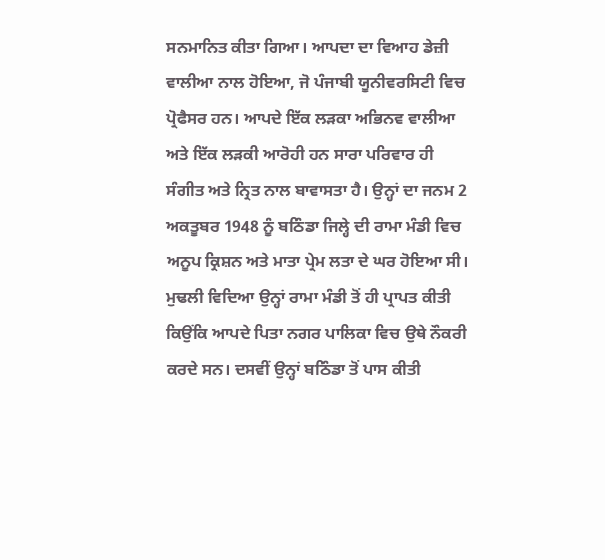ਸਨਮਾਨਿਤ ਕੀਤਾ ਗਿਆ। ਆਪਦਾ ਦਾ ਵਿਆਹ ਡੇਜ਼ੀ ਵਾਲੀਆ ਨਾਲ ਹੋਇਆ, ਜੋ ਪੰਜਾਬੀ ਯੂਨੀਵਰਸਿਟੀ ਵਿਚ ਪ੍ਰੋਫੈਸਰ ਹਨ। ਆਪਦੇ ਇੱਕ ਲੜਕਾ ਅਭਿਨਵ ਵਾਲੀਆ ਅਤੇ ਇੱਕ ਲੜਕੀ ਆਰੋਹੀ ਹਨ ਸਾਰਾ ਪਰਿਵਾਰ ਹੀ ਸੰਗੀਤ ਅਤੇ ਨ੍ਰਿਤ ਨਾਲ ਬਾਵਾਸਤਾ ਹੈ। ਉਨ੍ਹਾਂ ਦਾ ਜਨਮ 2 ਅਕਤੂਬਰ 1948 ਨੂੰ ਬਠਿੰਡਾ ਜਿਲ੍ਹੇ ਦੀ ਰਾਮਾ ਮੰਡੀ ਵਿਚ ਅਨੂਪ ਕ੍ਰਿਸ਼ਨ ਅਤੇ ਮਾਤਾ ਪ੍ਰੇਮ ਲਤਾ ਦੇ ਘਰ ਹੋਇਆ ਸੀ। ਮੁਢਲੀ ਵਿਦਿਆ ਉਨ੍ਹਾਂ ਰਾਮਾ ਮੰਡੀ ਤੋਂ ਹੀ ਪ੍ਰਾਪਤ ਕੀਤੀ ਕਿਉਂਕਿ ਆਪਦੇ ਪਿਤਾ ਨਗਰ ਪਾਲਿਕਾ ਵਿਚ ਉਥੇ ਨੌਕਰੀ ਕਰਦੇ ਸਨ। ਦਸਵੀਂ ਉਨ੍ਹਾਂ ਬਠਿੰਡਾ ਤੋਂ ਪਾਸ ਕੀਤੀ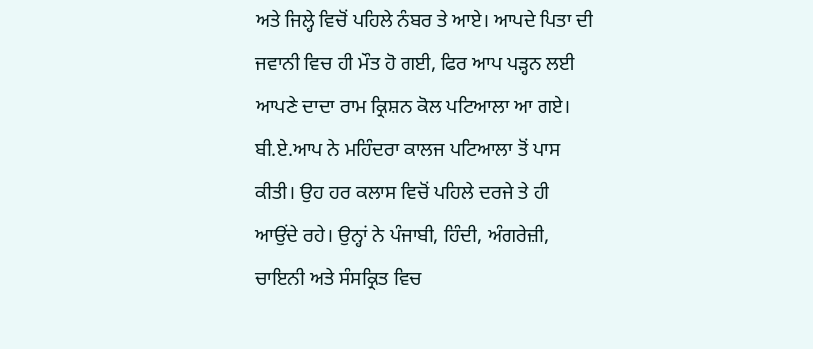ਅਤੇ ਜਿਲ੍ਹੇ ਵਿਚੋਂ ਪਹਿਲੇ ਨੰਬਰ ਤੇ ਆਏ। ਆਪਦੇ ਪਿਤਾ ਦੀ ਜਵਾਨੀ ਵਿਚ ਹੀ ਮੌਤ ਹੋ ਗਈ, ਫਿਰ ਆਪ ਪੜ੍ਹਨ ਲਈ ਆਪਣੇ ਦਾਦਾ ਰਾਮ ਕ੍ਰਿਸ਼ਨ ਕੋਲ ਪਟਿਆਲਾ ਆ ਗਏ। ਬੀ.ਏ.ਆਪ ਨੇ ਮਹਿੰਦਰਾ ਕਾਲਜ ਪਟਿਆਲਾ ਤੋਂ ਪਾਸ ਕੀਤੀ। ਉਹ ਹਰ ਕਲਾਸ ਵਿਚੋਂ ਪਹਿਲੇ ਦਰਜੇ ਤੇ ਹੀ ਆਉਂਦੇ ਰਹੇ। ਉਨ੍ਹਾਂ ਨੇ ਪੰਜਾਬੀ, ਹਿੰਦੀ, ਅੰਗਰੇਜ਼ੀ, ਚਾਇਨੀ ਅਤੇ ਸੰਸਕ੍ਰਿਤ ਵਿਚ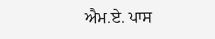ਐਮ.ਏ. ਪਾਸ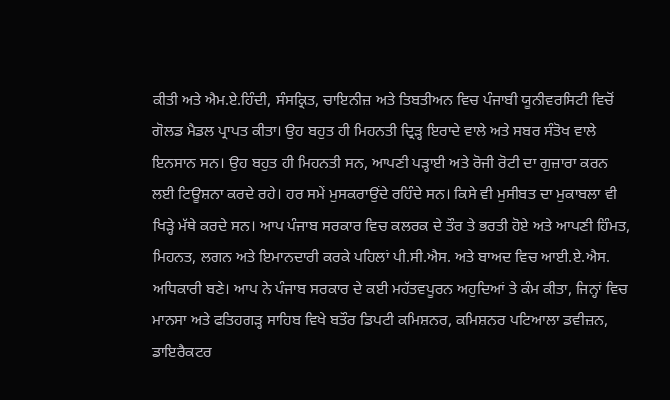ਕੀਤੀ ਅਤੇ ਐਮ.ਏ.ਹਿੰਦੀ, ਸੰਸਕ੍ਰਿਤ, ਚਾਇਨੀਜ਼ ਅਤੇ ਤਿਬਤੀਅਨ ਵਿਚ ਪੰਜਾਬੀ ਯੂਨੀਵਰਸਿਟੀ ਵਿਚੋਂ ਗੋਲਡ ਮੈਡਲ ਪ੍ਰਾਪਤ ਕੀਤਾ। ਉਹ ਬਹੁਤ ਹੀ ਮਿਹਨਤੀ ਦ੍ਰਿੜ੍ਹ ਇਰਾਦੇ ਵਾਲੇ ਅਤੇ ਸਬਰ ਸੰਤੋਖ ਵਾਲੇ ਇਨਸਾਨ ਸਨ। ਉਹ ਬਹੁਤ ਹੀ ਮਿਹਨਤੀ ਸਨ, ਆਪਣੀ ਪੜ੍ਹਾਈ ਅਤੇ ਰੋਜੀ ਰੋਟੀ ਦਾ ਗੁਜ਼ਾਰਾ ਕਰਨ ਲਈ ਟਿਊਸ਼ਨਾ ਕਰਦੇ ਰਹੇ। ਹਰ ਸਮੇਂ ਮੁਸਕਰਾਉਂਦੇ ਰਹਿੰਦੇ ਸਨ। ਕਿਸੇ ਵੀ ਮੁਸੀਬਤ ਦਾ ਮੁਕਾਬਲਾ ਵੀ ਖਿੜ੍ਹੇ ਮੱਥੇ ਕਰਦੇ ਸਨ। ਆਪ ਪੰਜਾਬ ਸਰਕਾਰ ਵਿਚ ਕਲਰਕ ਦੇ ਤੌਰ ਤੇ ਭਰਤੀ ਹੋਏ ਅਤੇ ਆਪਣੀ ਹਿੰਮਤ, ਮਿਹਨਤ, ਲਗਨ ਅਤੇ ਇਮਾਨਦਾਰੀ ਕਰਕੇ ਪਹਿਲਾਂ ਪੀ.ਸੀ.ਐਸ. ਅਤੇ ਬਾਅਦ ਵਿਚ ਆਈ.ਏ.ਐਸ. ਅਧਿਕਾਰੀ ਬਣੇ। ਆਪ ਨੇ ਪੰਜਾਬ ਸਰਕਾਰ ਦੇ ਕਈ ਮਹੱਤਵਪੂਰਨ ਅਹੁਦਿਆਂ ਤੇ ਕੰਮ ਕੀਤਾ, ਜਿਨ੍ਹਾਂ ਵਿਚ ਮਾਨਸਾ ਅਤੇ ਫਤਿਹਗੜ੍ਹ ਸਾਹਿਬ ਵਿਖੇ ਬਤੌਰ ਡਿਪਟੀ ਕਮਿਸ਼ਨਰ, ਕਮਿਸ਼ਨਰ ਪਟਿਆਲਾ ਡਵੀਜ਼ਨ, ਡਾਇਰੈਕਟਰ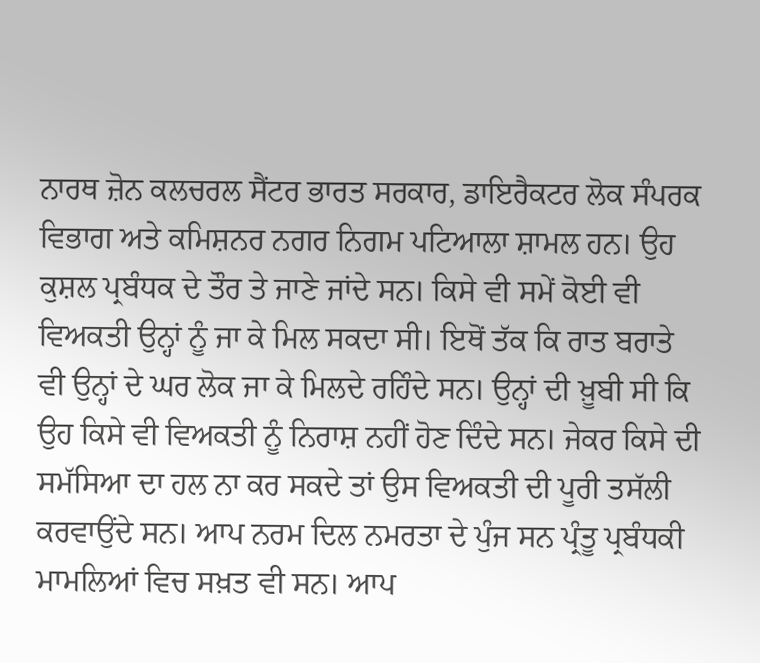ਨਾਰਥ ਜ਼ੋਨ ਕਲਚਰਲ ਸੈਂਟਰ ਭਾਰਤ ਸਰਕਾਰ, ਡਾਇਰੈਕਟਰ ਲੋਕ ਸੰਪਰਕ ਵਿਭਾਗ ਅਤੇ ਕਮਿਸ਼ਨਰ ਨਗਰ ਨਿਗਮ ਪਟਿਆਲਾ ਸ਼ਾਮਲ ਹਨ। ਉਹ ਕੁਸ਼ਲ ਪ੍ਰਬੰਧਕ ਦੇ ਤੌਰ ਤੇ ਜਾਣੇ ਜਾਂਦੇ ਸਨ। ਕਿਸੇ ਵੀ ਸਮੇਂ ਕੋਈ ਵੀ ਵਿਅਕਤੀ ਉਨ੍ਹਾਂ ਨੂੰ ਜਾ ਕੇ ਮਿਲ ਸਕਦਾ ਸੀ। ਇਥੋਂ ਤੱਕ ਕਿ ਰਾਤ ਬਰਾਤੇ ਵੀ ਉਨ੍ਹਾਂ ਦੇ ਘਰ ਲੋਕ ਜਾ ਕੇ ਮਿਲਦੇ ਰਹਿੰਦੇ ਸਨ। ਉਨ੍ਹਾਂ ਦੀ ਖ਼ੂਬੀ ਸੀ ਕਿ ਉਹ ਕਿਸੇ ਵੀ ਵਿਅਕਤੀ ਨੂੰ ਨਿਰਾਸ਼ ਨਹੀਂ ਹੋਣ ਦਿੰਦੇ ਸਨ। ਜੇਕਰ ਕਿਸੇ ਦੀ ਸਮੱਸਿਆ ਦਾ ਹਲ ਨਾ ਕਰ ਸਕਦੇ ਤਾਂ ਉਸ ਵਿਅਕਤੀ ਦੀ ਪੂਰੀ ਤਸੱਲੀ ਕਰਵਾਉਂਦੇ ਸਨ। ਆਪ ਨਰਮ ਦਿਲ ਨਮਰਤਾ ਦੇ ਪੁੰਜ ਸਨ ਪ੍ਰੰਤੂ ਪ੍ਰਬੰਧਕੀ ਮਾਮਲਿਆਂ ਵਿਚ ਸਖ਼ਤ ਵੀ ਸਨ। ਆਪ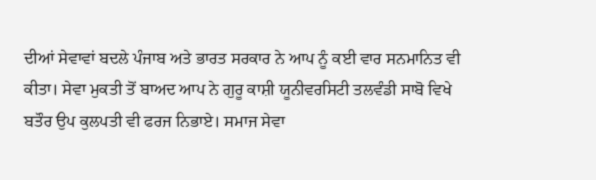ਦੀਆਂ ਸੇਵਾਵਾਂ ਬਦਲੇ ਪੰਜਾਬ ਅਤੇ ਭਾਰਤ ਸਰਕਾਰ ਨੇ ਆਪ ਨੂੰ ਕਈ ਵਾਰ ਸਨਮਾਨਿਤ ਵੀ ਕੀਤਾ। ਸੇਵਾ ਮੁਕਤੀ ਤੋਂ ਬਾਅਦ ਆਪ ਨੇ ਗੁਰੂ ਕਾਸ਼ੀ ਯੂਨੀਵਰਸਿਟੀ ਤਲਵੰਡੀ ਸਾਬੋ ਵਿਖੇ ਬਤੌਰ ਉਪ ਕੁਲਪਤੀ ਵੀ ਫਰਜ ਨਿਭਾਏ। ਸਮਾਜ ਸੇਵਾ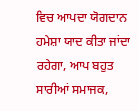ਵਿਚ ਆਪਦਾ ਯੋਗਦਾਨ ਹਮੇਸ਼ਾ ਯਾਦ ਕੀਤਾ ਜਾਂਦਾ ਰਹੇਗਾ, ਆਪ ਬਹੁਤ ਸਾਰੀਆਂ ਸਮਾਜਕ,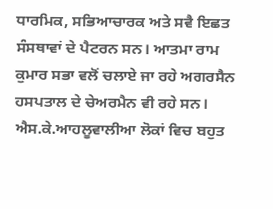ਧਾਰਮਿਕ, ਸਭਿਆਚਾਰਕ ਅਤੇ ਸਵੈ ਇਛਤ ਸੰਸਥਾਵਾਂ ਦੇ ਪੈਟਰਨ ਸਨ। ਆਤਮਾ ਰਾਮ ਕੁਮਾਰ ਸਭਾ ਵਲੋਂ ਚਲਾਏ ਜਾ ਰਹੇ ਅਗਰਸੈਨ ਹਸਪਤਾਲ ਦੇ ਚੇਅਰਮੈਨ ਵੀ ਰਹੇ ਸਨ। ਐਸ.ਕੇ.ਆਹਲੂਵਾਲੀਆ ਲੋਕਾਂ ਵਿਚ ਬਹੁਤ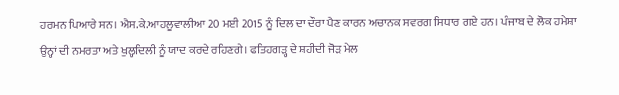ਹਰਮਨ ਪਿਆਰੇ ਸਨ। ਐਸ.ਕੇ.ਆਹਲੂਵਾਲੀਆ 20 ਮਈ 2015 ਨੂੰ ਦਿਲ ਦਾ ਦੌਰਾ ਪੈਣ ਕਾਰਨ ਅਚਾਨਕ ਸਵਰਗ ਸਿਧਾਰ ਗਏ ਹਨ। ਪੰਜਾਬ ਦੇ ਲੋਕ ਹਮੇਸ਼ਾ ਉਨ੍ਹਾਂ ਦੀ ਨਮਰਤਾ ਅਤੇ ਖੁਲ੍ਹਦਿਲੀ ਨੂੰ ਯਾਦ ਕਰਦੇ ਰਹਿਣਗੇ। ਫਤਿਹਗੜ੍ਹ ਦੇ ਸ਼ਹੀਦੀ ਜੋੜ ਮੇਲ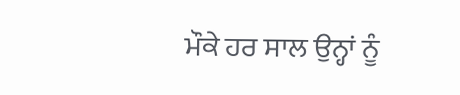ਮੌਕੇ ਹਰ ਸਾਲ ਉਨ੍ਹਾਂ ਨੂੰ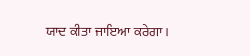ਯਾਦ ਕੀਤਾ ਜਾਇਆ ਕਰੇਗਾ।